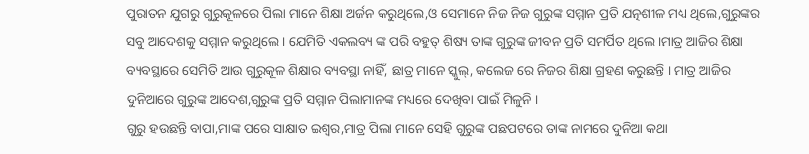ପୁରାତନ ଯୁଗରୁ ଗୁରୁକୂଳରେ ପିଲା ମାନେ ଶିକ୍ଷା ଅର୍ଜନ କରୁଥିଲେ,ଓ ସେମାନେ ନିଜ ନିଜ ଗୁରୁଙ୍କ ସମ୍ମାନ ପ୍ରତି ଯତ୍ନଶୀଳ ମଧ୍ୟ ଥିଲେ,ଗୁରୁଙ୍କର ସବୁ ଆଦେଶକୁ ସମ୍ମାନ କରୁଥିଲେ । ଯେମିତି ଏକଲବ୍ୟ ଙ୍କ ପରି ବହୁତ୍ ଶିଷ୍ୟ ତାଙ୍କ ଗୁରୁଙ୍କ ଜୀବନ ପ୍ରତି ସମର୍ପିତ ଥିଲେ।ମାତ୍ର ଆଜିର ଶିକ୍ଷା ବ୍ୟବସ୍ଥାରେ ସେମିତି ଆଉ ଗୁରୁକୂଳ ଶିକ୍ଷାର ବ୍ୟବସ୍ଥା ନାହିଁ, ଛାତ୍ର ମାନେ ସ୍କୁଲ୍, କଲେଜ ରେ ନିଜର ଶିକ୍ଷା ଗ୍ରହଣ କରୁଛନ୍ତି । ମାତ୍ର ଆଜିର ଦୁନିଆରେ ଗୁରୁଙ୍କ ଆଦେଶ,ଗୁରୁଙ୍କ ପ୍ରତି ସମ୍ମାନ ପିଲାମାନଙ୍କ ମଧ୍ୟରେ ଦେଖିବା ପାଇଁ ମିଳୁନି ।
ଗୁରୁ ହଉଛନ୍ତି ବାପା,ମାଙ୍କ ପରେ ସାକ୍ଷାତ ଇଶ୍ଵର,ମାତ୍ର ପିଲା ମାନେ ସେହି ଗୁରୁଙ୍କ ପଛପଟରେ ତାଙ୍କ ନାମରେ ଦୁନିଆ କଥା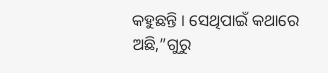କହୁଛନ୍ତି । ସେଥିପାଇଁ କଥାରେ ଅଛି,”ଗୁରୁ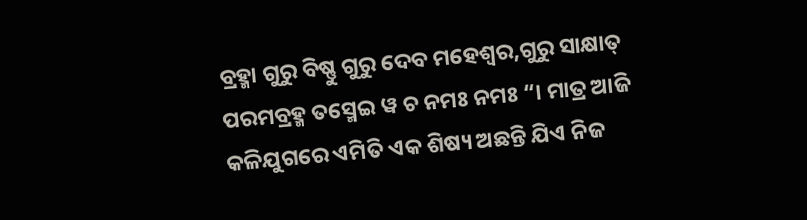ବ୍ରହ୍ମା ଗୁରୁ ବିଷ୍ଣୁ ଗୁରୁ ଦେବ ମହେଶ୍ୱର,ଗୁରୁ ସାକ୍ଷାତ୍ ପରମବ୍ରହ୍ମ ତସ୍ମେଇ ୱ ଚ ନମଃ ନମଃ “। ମାତ୍ର ଆଜି କଳିଯୁଗରେ ଏମିତି ଏକ ଶିଷ୍ୟ ଅଛନ୍ତି ଯିଏ ନିଜ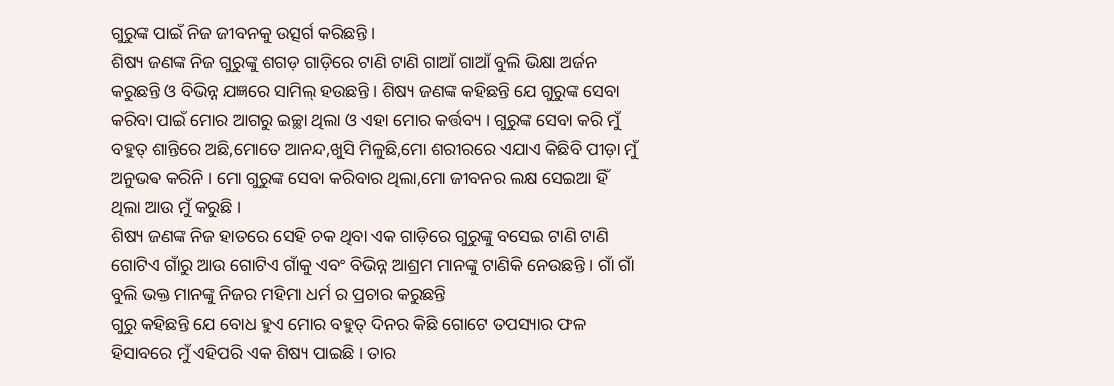ଗୁରୁଙ୍କ ପାଇଁ ନିଜ ଜୀବନକୁ ଉତ୍ସର୍ଗ କରିଛନ୍ତି ।
ଶିଷ୍ୟ ଜଣଙ୍କ ନିଜ ଗୁରୁଙ୍କୁ ଶଗଡ଼ ଗାଡ଼ିରେ ଟାଣି ଟାଣି ଗାଆଁ ଗାଆଁ ବୁଲି ଭିକ୍ଷା ଅର୍ଜନ କରୁଛନ୍ତି ଓ ବିଭିନ୍ନ ଯଜ୍ଞରେ ସାମିଲ୍ ହଉଛନ୍ତି । ଶିଷ୍ୟ ଜଣଙ୍କ କହିଛନ୍ତି ଯେ ଗୁରୁଙ୍କ ସେବା କରିବା ପାଇଁ ମୋର ଆଗରୁ ଇଚ୍ଛା ଥିଲା ଓ ଏହା ମୋର କର୍ତ୍ତବ୍ୟ । ଗୁରୁଙ୍କ ସେବା କରି ମୁଁ ବହୁତ୍ ଶାନ୍ତିରେ ଅଛି,ମୋତେ ଆନନ୍ଦ,ଖୁସି ମିଳୁଛି,ମୋ ଶରୀରରେ ଏଯାଏ କିଛିବି ପୀଡ଼ା ମୁଁ ଅନୁଭଵ କରିନି । ମୋ ଗୁରୁଙ୍କ ସେବା କରିବାର ଥିଲା,ମୋ ଜୀବନର ଲକ୍ଷ ସେଇଆ ହିଁ ଥିଲା ଆଉ ମୁଁ କରୁଛି ।
ଶିଷ୍ୟ ଜଣଙ୍କ ନିଜ ହାତରେ ସେହି ଚକ ଥିବା ଏକ ଗାଡ଼ିରେ ଗୁରୁଙ୍କୁ ବସେଇ ଟାଣି ଟାଣି ଗୋଟିଏ ଗାଁରୁ ଆଉ ଗୋଟିଏ ଗାଁକୁ ଏବଂ ବିଭିନ୍ନ ଆଶ୍ରମ ମାନଙ୍କୁ ଟାଣିକି ନେଉଛନ୍ତି । ଗାଁ ଗାଁ ବୁଲି ଭକ୍ତ ମାନଙ୍କୁ ନିଜର ମହିମା ଧର୍ମ ର ପ୍ରଚାର କରୁଛନ୍ତି
ଗୁରୁ କହିଛନ୍ତି ଯେ ବୋଧ ହୁଏ ମୋର ବହୁତ୍ ଦିନର କିଛି ଗୋଟେ ତପସ୍ୟାର ଫଳ ହିସାବରେ ମୁଁ ଏହିପରି ଏକ ଶିଷ୍ୟ ପାଇଛି । ତାର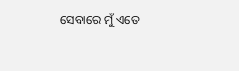ସେବାରେ ମୁଁ ଏତେ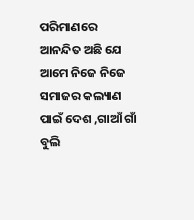ପରିମାଣରେ ଆନନ୍ଦିତ ଅଛି ଯେ ଆମେ ନିଜେ ନିଜେ ସମାଜର କଲ୍ୟାଣ ପାଇଁ ଦେଶ ,ଗାଆଁ ଗାଁ ବୁଲି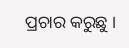ପ୍ରଚାର କରୁଛୁ ।